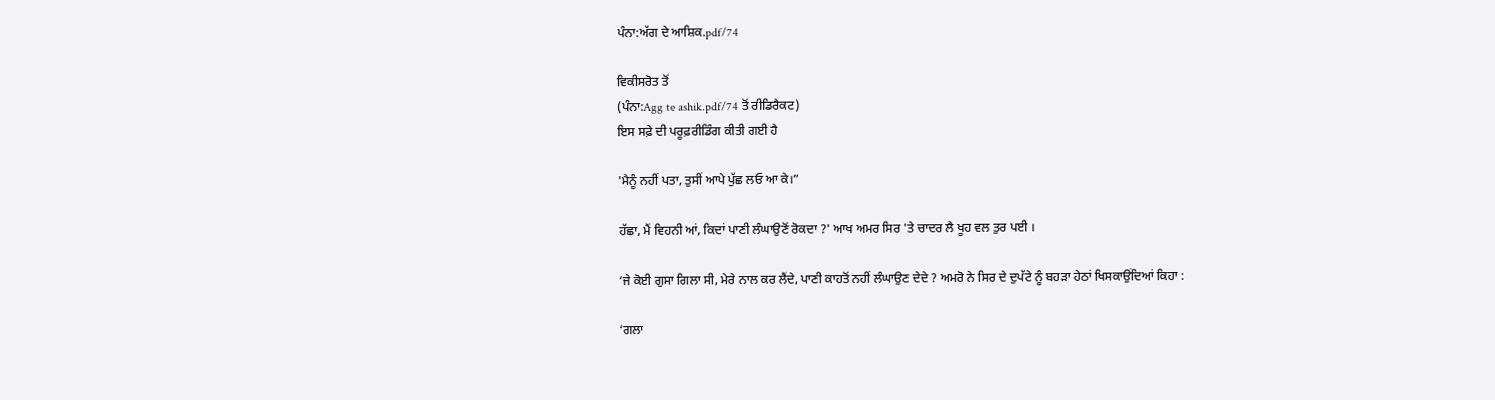ਪੰਨਾ:ਅੱਗ ਦੇ ਆਸ਼ਿਕ.pdf/74

ਵਿਕੀਸਰੋਤ ਤੋਂ
(ਪੰਨਾ:Agg te ashik.pdf/74 ਤੋਂ ਰੀਡਿਰੈਕਟ)
ਇਸ ਸਫ਼ੇ ਦੀ ਪਰੂਫ਼ਰੀਡਿੰਗ ਕੀਤੀ ਗਈ ਹੈ

'ਮੈਨੂੰ ਨਹੀਂ ਪਤਾ, ਤੁਸੀਂ ਆਪੇ ਪੁੱਛ ਲਓ ਆ ਕੇ।”

ਹੱਛਾ, ਮੈਂ ਵਿਹਨੀ ਆਂ, ਕਿਦਾਂ ਪਾਣੀ ਲੰਘਾਉਣੋਂ ਰੋਕਦਾ ?' ਆਖ ਅਮਰ ਸਿਰ 'ਤੇ ਚਾਦਰ ਲੈ ਖੂਹ ਵਲ ਤੁਰ ਪਈ ।

‘ਜੇ ਕੋਈ ਗੁਸਾ ਗਿਲਾ ਸੀ, ਮੇਰੇ ਨਾਲ ਕਰ ਲੈਂਦੇ, ਪਾਣੀ ਕਾਹਤੋਂ ਨਹੀਂ ਲੰਘਾਉਣ ਦੇਦੇ ? ਅਮਰੋ ਨੇ ਸਿਰ ਦੇ ਦੁਪੱਟੇ ਨੂੰ ਬਹੜਾ ਹੇਠਾਂ ਖਿਸਕਾਉਂਦਿਆਂ ਕਿਹਾ :

‘ਗਲਾ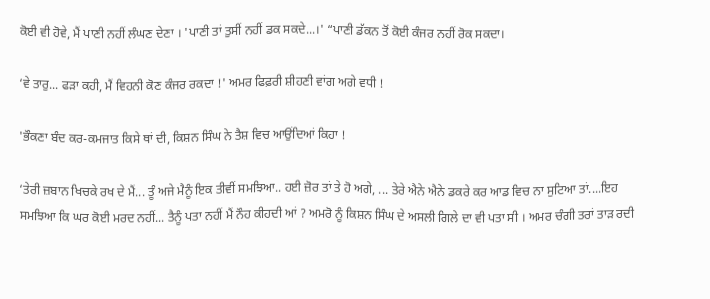ਕੋਈ ਵੀ ਹੋਵੇ, ਮੈਂ ਪਾਣੀ ਨਹੀਂ ਲੰਘਣ ਦੇਣਾ । 'ਪਾਣੀ ਤਾਂ ਤੁਸੀਂ ਨਹੀਂ ਡਕ ਸਕਦੇ...।' “ਪਾਣੀ ਡੱਕਨ ਤੋਂ ਕੋਈ ਕੰਜਰ ਨਹੀਂ ਰੋਕ ਸਕਦਾ।

‘ਵੇ ਤਾਰੁ... ਫੜਾ ਕਹੀ, ਮੈਂ ਵਿਹਨੀ ਕੋਣ ਕੰਜਰ ਰਕਦਾ !' ਅਮਰ ਫਿਫ਼ਰੀ ਸ਼ੀਹਣੀ ਵਾਂਗ ਅਗੇ ਵਧੀ !

'ਭੌਕਣਾ ਬੰਦ ਕਰ-ਕਮਜਾਤ ਕਿਸੇ ਥਾਂ ਦੀ, ਕਿਸ਼ਨ ਸਿੰਘ ਨੇ ਤੈਸ਼ ਵਿਚ ਆਉਂਦਿਆਂ ਕਿਹਾ !

‘ਤੇਰੀ ਜ਼ਬਾਨ ਖਿਚਕੇ ਰਖ ਦੇ ਮੈਂ... ਤੂੰ ਅਜੇ ਮੈਨੂੰ ਇਕ ਤੀਵੀਂ ਸਮਝਿਆ.. ਹਈ ਜ਼ੋਰ ਤਾਂ ਤੇ ਹੋ ਅਗੇ, ... ਤੇਰੇ ਐਨੇ ਐਨੇ ਡਕਰੇ ਕਰ ਆਡ ਵਿਚ ਨਾ ਸੁਟਿਆ ਤਾਂ....ਇਹ ਸਮਝਿਆ ਕਿ ਘਰ ਕੋਈ ਮਰਦ ਨਹੀਂ... ਤੈਨੂੰ ਪਤਾ ਨਹੀਂ ਮੈਂ ਨੌਹ ਕੀਹਦੀ ਆਂ ? ਅਮਰੋ ਨੂੰ ਕਿਸ਼ਨ ਸਿੰਘ ਦੇ ਅਸਲੀ ਗਿਲੇ ਦਾ ਵੀ ਪਤਾ ਸੀ । ਅਮਰ ਚੰਗੀ ਤਰਾਂ ਤਾੜ ਰਦੀ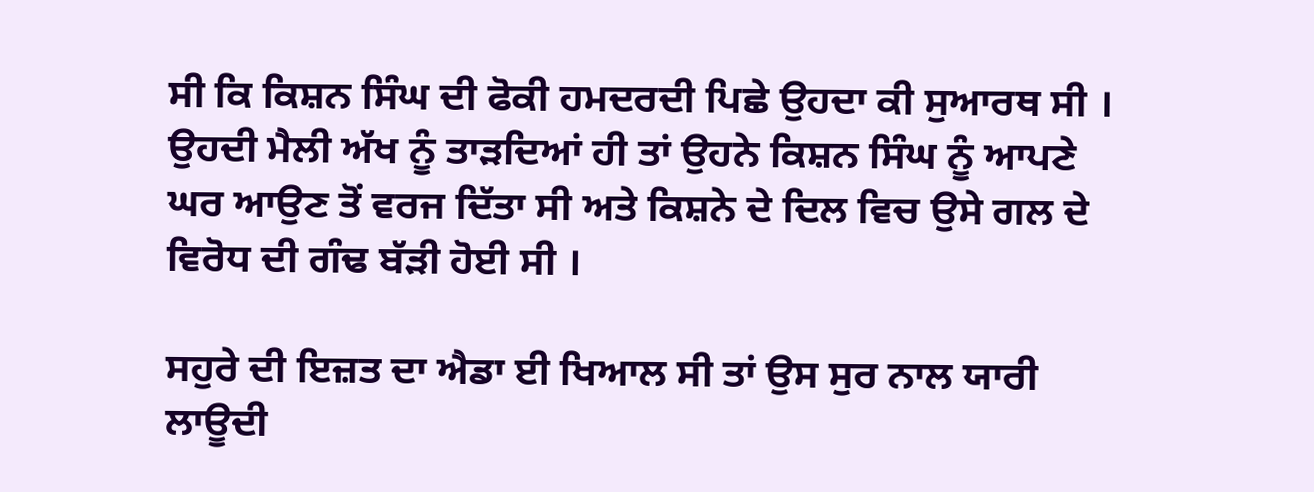ਸੀ ਕਿ ਕਿਸ਼ਨ ਸਿੰਘ ਦੀ ਫੋਕੀ ਹਮਦਰਦੀ ਪਿਛੇ ਉਹਦਾ ਕੀ ਸੁਆਰਥ ਸੀ । ਉਹਦੀ ਮੈਲੀ ਅੱਖ ਨੂੰ ਤਾੜਦਿਆਂ ਹੀ ਤਾਂ ਉਹਨੇ ਕਿਸ਼ਨ ਸਿੰਘ ਨੂੰ ਆਪਣੇ ਘਰ ਆਉਣ ਤੋਂ ਵਰਜ ਦਿੱਤਾ ਸੀ ਅਤੇ ਕਿਸ਼ਨੇ ਦੇ ਦਿਲ ਵਿਚ ਉਸੇ ਗਲ ਦੇ ਵਿਰੋਧ ਦੀ ਗੰਢ ਬੱੜੀ ਹੋਈ ਸੀ ।

ਸਹੁਰੇ ਦੀ ਇਜ਼ਤ ਦਾ ਐਡਾ ਈ ਖਿਆਲ ਸੀ ਤਾਂ ਉਸ ਸੁਰ ਨਾਲ ਯਾਰੀ ਲਾਊਦੀ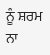ਨੂੰ ਸ਼ਰਮ ਨਾ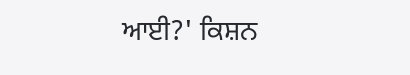ਆਈ?' ਕਿਸ਼ਨ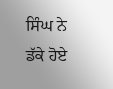ਸਿੰਘ ਨੇ ਡੱਕੇ ਹੋਏ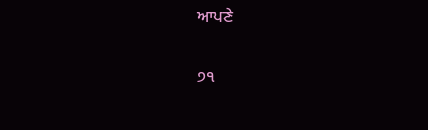ਆਪਣੇ

੭੧